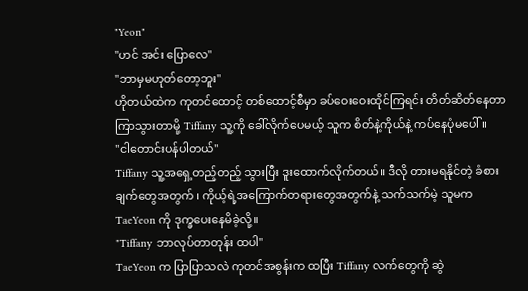"Yeon"
"ဟင် အင်း ပြောလေ"
"ဘာမှမဟုတ်တော့ဘူး"
ဟိုတယ်ထဲက ကုတင်ထောင့် တစ်ထောင့်စီမှာ ခပ်ဝေးဝေးထိုင်ကြရင်း တိတ်ဆိတ်နေတာ ကြာသွားတာမို့ Tiffany သူ့ကို ခေါ်လိုက်ပေမယ့် သူက စိတ်နဲ့ကိုယ်နဲ့ ကပ်နေပုံမပေါ်။
"ငါတောင်းပန်ပါတယ်"
Tiffany သူ့အရှေ့တည့်တည့် သွားပြီး ဒူးထောက်လိုက်တယ်။ ဒီလို တားမရနိုင်တဲ့ ခံစားချက်တွေအတွက် ၊ ကိုယ့်ရဲ့အကြောက်တရားတွေအတွက်နဲ့ သက်သက်မဲ့ သူမက TaeYeon ကို ဒုက္ခပေးနေမိခဲ့လို့။
"Tiffany ဘာလုပ်တာတုန်း ထပါ"
TaeYeon က ပြာပြာသလဲ ကုတင်အစွန်းက ထပြီး Tiffany လက်တွေကို ဆွဲ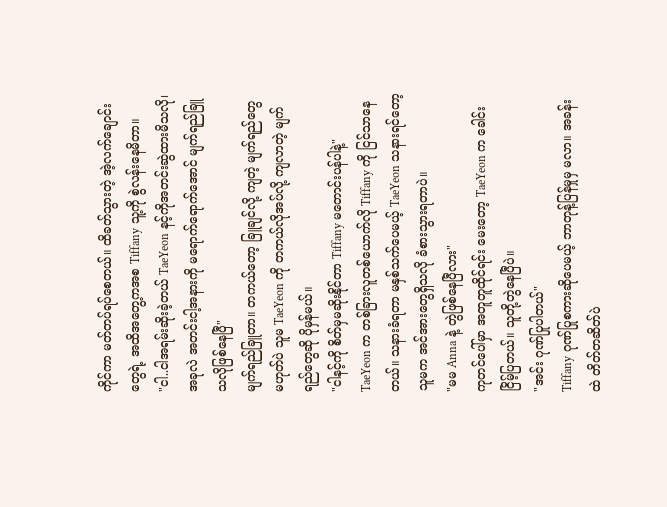ကိုင်ကာ မတ်တပ်ရပ်စေတယ်။ ထိခတ်သွားတဲ့ အဲ့လက်ချောင်းတွေရဲ့ အထိအတွေ့ကအစ Tiffany သူ့ကို စွဲလန်းနေမိတာ။
"ငါ..ငါအရမ်းဆိုးခဲ့တယ် TaeYeon နင့်ကိုအတင်းဆွဲထားမိသလို၊ အခုလဲ အတင်းငါ့အနားကို မရောက်ရောက်အောင် မျက်ရည်ခြူသလိုဖြစ်နေပြီ"
မျက်ရည်ခြူတာ။ တကယ်တော့ ခြူချင်လို့ ကျတဲ့ မျက်ရည်တွေမဟုတ်ပဲ သူမ TaeYeon ကို တကယ်လိုအပ်လို့ ကျလာတဲ့ မျက်ရည်တွေဆို ပိုမှန်မယ်။
"ငါနင့်ကို စိတ်မှမဆိုးနိုင်တာ Tiffany မတောင်းပန်ပါနဲ့"
TaeYeon က တစ်ခြားလူတစ်ယောက်လို Tiffany ကို ငြင်သာနေတယ်။ သနားခံရတာ မနှစ်သက်ပေမယ့် TaeYeon သနားရင်တော့ သူမက အင်အားတွေရှိသလို ခံစားသွားရတာပဲ။
"မမ Anna နဲ့ တွဲဖြစ်နေပြီလား"
ကုတင်ပေါ်မှာ အတူတူထိုင်ရင်း မေးတော့ TaeYeon က ခေါင်းငြိမ့်ပြတယ်။ သူတို့တွဲနေပြီပဲ။
"အင်း ဂုဏ်ပြုပါတယ်"
Tiffany ဂုဏ်ပြုစကားဆိုပေမယ့် ဘာတုန့်ပြန်မှုမှ မလာ။ အခန်းထဲ တိတ်တဆိတ်ပဲ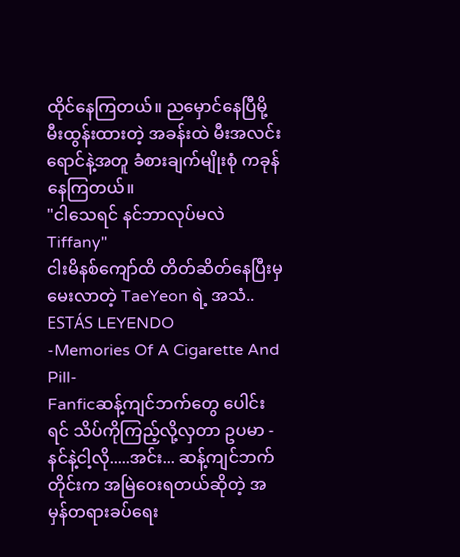ထိုင်နေကြတယ်။ ညမှောင်နေပြီမို့ မီးထွန်းထားတဲ့ အခန်းထဲ မီးအလင်းရောင်နဲ့အတူ ခံစားချက်မျိုးစုံ ကခုန်နေကြတယ်။
"ငါသေရင် နင်ဘာလုပ်မလဲ Tiffany"
ငါးမိနစ်ကျော်ထိ တိတ်ဆိတ်နေပြီးမှ မေးလာတဲ့ TaeYeon ရဲ့ အသံ..
ESTÁS LEYENDO
-Memories Of A Cigarette And Pill-
Fanficဆန့်ကျင်ဘက်တွေ ပေါင်းရင် သိပ်ကိုကြည့်လို့လှတာ ဥပမာ - နင်နဲ့ငါ့လို.....အင်း... ဆန့်ကျင်ဘက်တိုင်းက အမြဲဝေးရတယ်ဆိုတဲ့ အမှန်တရားခပ်ရေး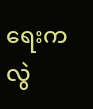ရေးက လွဲ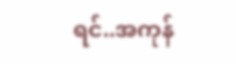ရင်..အကုန်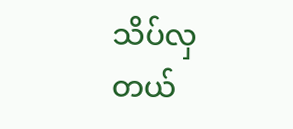သိပ်လှတယ်